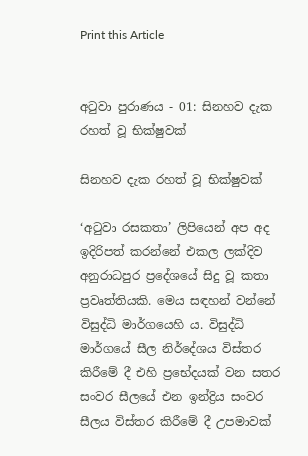Print this Article


අටුවා පුරාණය - 01: සිනහව දැක රහත් වූ භික්ෂුවක්

සිනහව දැක රහත් වූ භික්ෂුවක්

‘අටුවා රසකතා’ ලිපියෙන් අප අද ඉදිරිපත් කරන්නේ එකල ලක්දිව අනුරාධපුර ප්‍රදේශයේ සිදු වූ කතා ප්‍රවෘත්තියකි. මෙය සඳහන් වන්නේ විසුද්ධි මාර්ගයෙහි ය. විසුද්ධි මාර්ගයේ සීල නිර්දේශය විස්තර කිරීමේ දී එහි ප්‍රභේදයක් වන සතර සංවර සීලයේ එන ඉන්ද්‍රිය සංවර සීලය විස්තර කිරීමේ දී උපමාවක්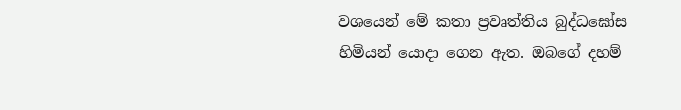වශයෙන් මේ කතා ප්‍රවෘත්තිය බුද්ධඝෝස හිමියන් යොදා ගෙන ඇත. ඔබගේ දහම්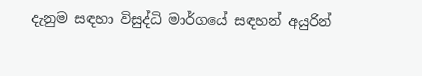දැනුම සඳහා විසුද්ධි මාර්ගයේ සඳහන් අයුරින්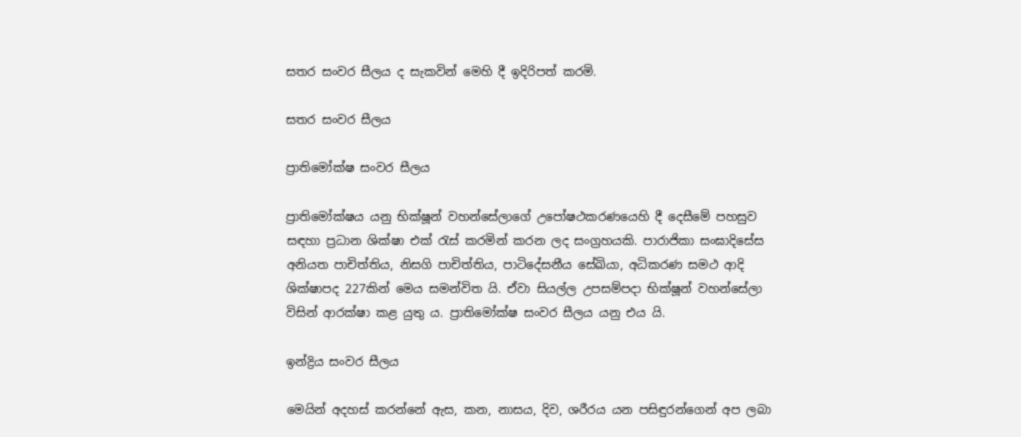සතර සංවර සීලය ද සැකවින් මෙහි දී ඉදිරිපත් කරමි.

සතර සංවර සීලය

ප්‍රාතිමෝක්ෂ සංවර සීලය

ප්‍රාතිමෝක්ෂය යනු භික්ෂූන් වහන්සේලාගේ උපෝෂථකරණයෙහි දී දෙසීමේ පහසුව සඳහා ප්‍රධාන ශික්ෂා එක් රැස් කරමින් කරන ලද සංග්‍රහයකි. පාරාජිකා සංඝාදිසේස අනියත පාචිත්තිය, නිසගි පාචිත්තිය, පාටිදේසනීය සේඛියා, අධිකරණ සමථ ආදි ශික්ෂාපද 227කින් මෙය සමන්විත යි. ඒවා සියල්ල උපසම්පදා භික්ෂූන් වහන්සේලා විසින් ආරක්ෂා කළ යුතු ය. ප්‍රාතිමෝක්ෂ සංවර සීලය යනු එය යි.

ඉන්ද්‍රිය සංවර සීලය

මෙයින් අදහස් කරන්නේ ඇස, කන, නාසය, දිව, ශරීරය යන පසිඳුරන්ගෙන් අප ලබා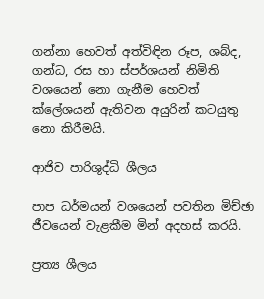ගන්නා හෙවත් අත්විඳින රූප, ශබ්ද, ගන්ධ, රස හා ස්පර්ශයන් නිමිති වශයෙන් නො ගැනීම හෙවත් ක්ලේශයන් ඇතිවන අයුරින් කටයුතු නො කිරීමයි.

ආජිව පාරිශුද්ධි ශීලය

පාප ධර්මයන් වශයෙන් පවතින මිච්ඡා ජීවයෙන් වැළකීම මින් අදහස් කරයි.

ප්‍රත්‍ය ශීලය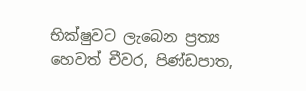භික්ෂුවට ලැබෙන ප්‍රත්‍ය හෙවත් චීවර, පිණ්ඩපාත,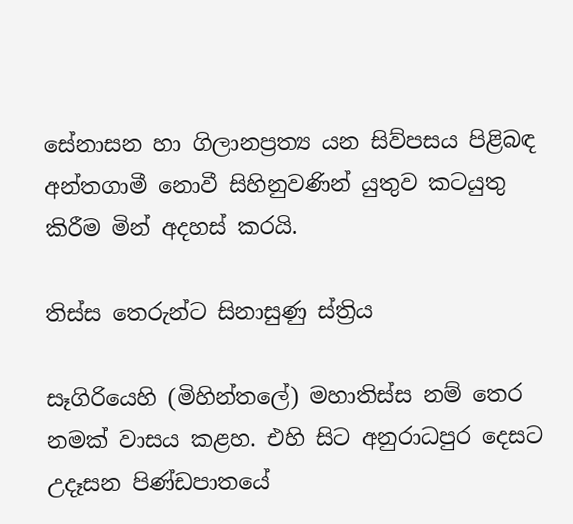සේනාසන හා ගිලානප්‍රත්‍ය යන සිව්පසය පිළිබඳ අන්තගාමී නොවී සිහිනුවණින් යුතුව කටයුතු කිරීම මින් අදහස් කරයි.

තිස්ස තෙරුන්ට සිනාසුණු ස්ත්‍රිය

සෑගිරියෙහි (මිහින්තලේ) මහාතිස්ස නම් තෙර නමක් වාසය කළහ. එහි සිට අනුරාධපුර දෙසට උදෑසන පිණ්ඩපාතයේ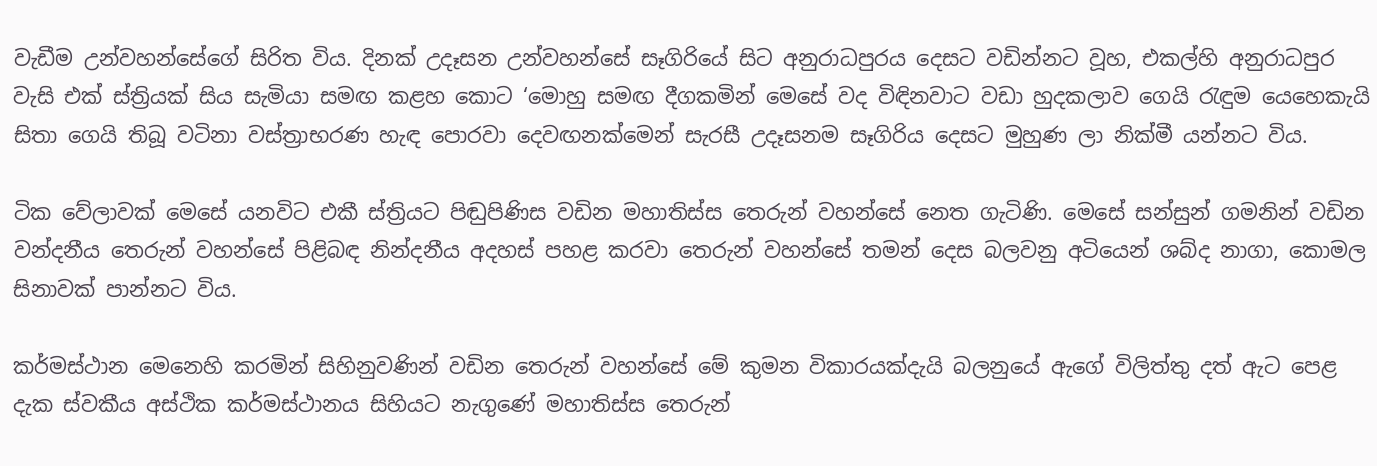වැඩීම උන්වහන්සේගේ සිරිත විය. දිනක් උදෑසන උන්වහන්සේ සෑගිරියේ සිට අනුරාධපුරය දෙසට වඩින්නට වූහ, එකල්හි අනුරාධපුර වැසි එක් ස්ත්‍රියක් සිය සැමියා සමඟ කළහ කොට ‘මොහු සමඟ දීගකමින් මෙසේ වද විඳිනවාට වඩා හුදකලාව ගෙයි රැඳුම යෙහෙකැයි සිතා ගෙයි තිබූ වටිනා වස්ත්‍රාභරණ හැඳ පොරවා දෙවඟනක්මෙන් සැරසී උදෑසනම සෑගිරිය දෙසට මුහුණ ලා නික්මී යන්නට විය.

ටික වේලාවක් මෙසේ යනවිට එකී ස්ත්‍රියට පිඬුපිණිස වඩින මහාතිස්ස තෙරුන් වහන්සේ නෙත ගැටිණි. මෙසේ සන්සුන් ගමනින් වඩින වන්දනීය තෙරුන් වහන්සේ පිළිබඳ නින්දනීය අදහස් පහළ කරවා තෙරුන් වහන්සේ තමන් දෙස බලවනු අටියෙන් ශබ්ද නාගා, කොමල සිනාවක් පාන්නට විය.

කර්මස්ථාන මෙනෙහි කරමින් සිහිනුවණින් වඩින තෙරුන් වහන්සේ මේ කුමන විකාරයක්දැයි බලනුයේ ඇගේ විලිත්තු දත් ඇට පෙළ දැක ස්වකීය අස්ථික කර්මස්ථානය සිහියට නැගුණේ මහාතිස්ස තෙරුන්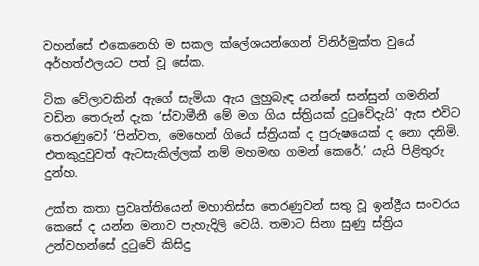වහන්සේ එකෙනෙහි ම සකල ක්ලේශයන්ගෙන් විනිර්මුක්ත වුයේ අර්හත්ඵලයට පත් වූ සේක.

ටික වේලාවකින් ඇගේ සැමියා ඇය ලුහුබැඳ යන්නේ සන්සුන් ගමනින් වඩින තෙරුන් දැක ‘ස්වාමීනී මේ මග ගිය ස්ත්‍රියක් දුටුවේදැයි’ ඇස එවිට තෙරණුවෝ ‘පින්වත, මෙහෙන් ගියේ ස්ත්‍රියක් ද පුරුෂයෙක් ද නො දනිමි. එතකුදුවුවත් ඇටසැකිල්ලක් නම් මහමඟ ගමන් කෙරේ.’ යැයි පිළිතුරු දුන්හ.

උක්ත කතා ප්‍රවෘත්තියෙන් මහාතිස්ස තෙරණුවන් සතු වූ ඉන්ද්‍රීය සංවරය කෙසේ ද යන්න මනාව පැහැදිලි වෙයි. තමාට සිනා සුණු ස්ත්‍රිය උන්වහන්සේ දුටුවේ කිසිදු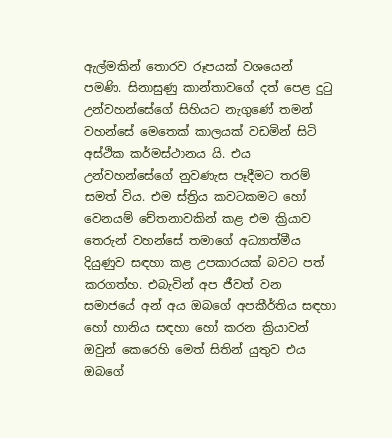ඇල්මකින් තොරව රූපයක් වශයෙන් පමණි. සිනාසුණු කාන්තාවගේ දත් පෙළ දුටු උන්වහන්සේගේ සිහියට නැගුණේ තමන් වහන්සේ මෙතෙක් කාලයක් වඩමින් සිටි අස්ථික කර්මස්ථානය යි. එය උන්වහන්සේගේ නුවණැස පෑදීමට තරම් සමත් විය. එම ස්ත්‍රිය කවටකමට හෝ වෙනයම් චේතනාවකින් කළ එම ක්‍රියාව තෙරුන් වහන්සේ තමාගේ අධ්‍යාත්මීය දියුණුව සඳහා කළ උපකාරයක් බවට පත් කරගත්හ. එබැවින් අප ජීවත් වන සමාජයේ අන් අය ඔබගේ අපකීර්තිය සඳහා හෝ හානිය සඳහා හෝ කරන ක්‍රියාවන් ඔවුන් කෙරෙහි මෙත් සිතින් යුතුව එය ඔබගේ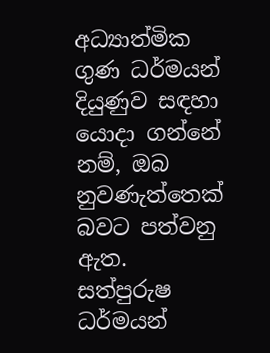අධ්‍යාත්මික ගුණ ධර්මයන් දියුණුව සඳහා යොදා ගන්නේ නම්, ඔබ නුවණැත්තෙක් බවට පත්වනු ඇත. සත්පුරුෂ ධර්මයන්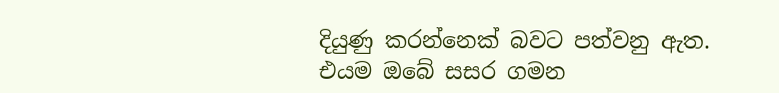දියුණු කරන්නෙක් බවට පත්වනු ඇත. එයම ඔබේ සසර ගමන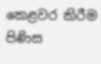කෙළවර කිරීම පිණිස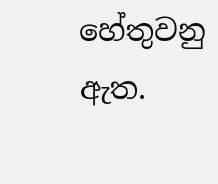හේතුවනු ඇත.